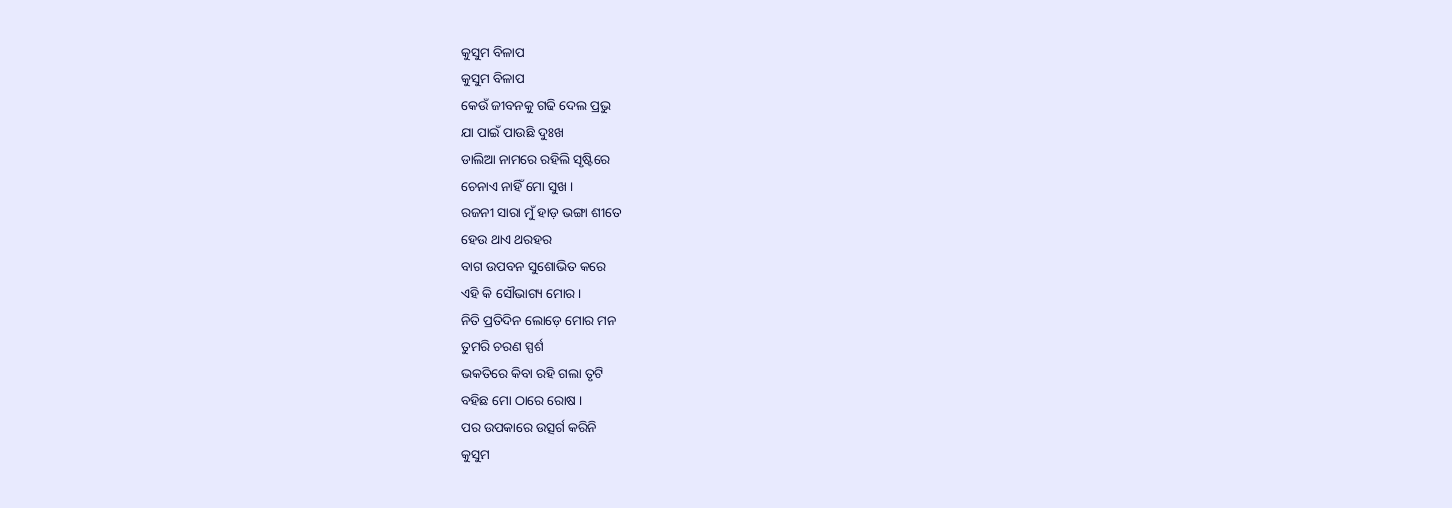କୁସୁମ ବିଳାପ
କୁସୁମ ବିଳାପ
କେଉଁ ଜୀବନକୁ ଗଢି ଦେଲ ପ୍ରଭୁ
ଯା ପାଇଁ ପାଉଛି ଦୁଃଖ
ଡାଲିଆ ନାମରେ ରହିଲି ସୃଷ୍ଟିରେ
ଚେନାଏ ନାହିଁ ମୋ ସୁଖ ।
ରଜନୀ ସାରା ମୁଁ ହାଡ଼ ଭଙ୍ଗା ଶୀତେ
ହେଉ ଥାଏ ଥରହର
ବାଗ ଉପବନ ସୁଶୋଭିତ କରେ
ଏହି କି ସୌଭାଗ୍ୟ ମୋର ।
ନିତି ପ୍ରତିଦିନ ଲୋଡ଼େ ମୋର ମନ
ତୁମରି ଚରଣ ସ୍ପର୍ଶ
ଭକତିରେ କିବା ରହି ଗଲା ତୃଟି
ବହିଛ ମୋ ଠାରେ ରୋଷ ।
ପର ଉପକାରେ ଉତ୍ସର୍ଗ କରିନି
କୁସୁମ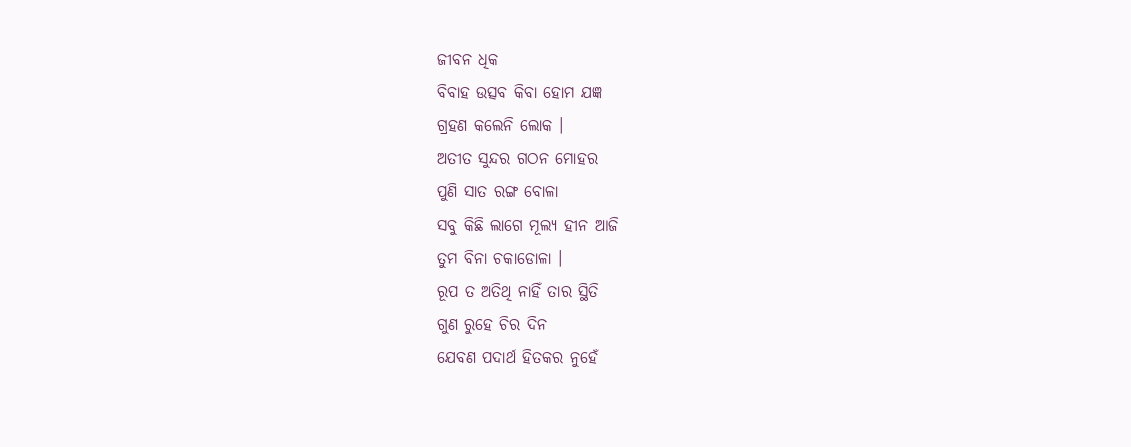ଜୀବନ ଧିକ
ବିବାହ ଉତ୍ସବ କିବା ହୋମ ଯଜ୍ଞ
ଗ୍ରହଣ କଲେନି ଲୋକ ।
ଅତୀତ ସୁନ୍ଦର ଗଠନ ମୋହର
ପୁଣି ସାତ ରଙ୍ଗ ବୋଳା
ସବୁ କିଛି ଲାଗେ ମୂଲ୍ୟ ହୀନ ଆଜି
ତୁମ ବିନା ଚକାଡୋଳା ।
ରୂପ ତ ଅତିଥି ନାହିଁ ତାର ସ୍ଥିତି
ଗୁଣ ରୁହେ ଚିର ଦିନ
ଯେବଣ ପଦାର୍ଥ ହିତକର ନୁହେଁ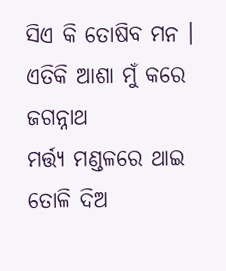ସିଏ କି ତୋଷିବ ମନ ।
ଏତିକି ଆଶା ମୁଁ କରେ ଜଗନ୍ନାଥ
ମର୍ତ୍ତ୍ୟ ମଣ୍ଡଳରେ ଥାଇ
ତୋଳି ଦିଅ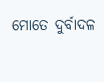ମୋତେ ଦୁର୍ବାଦଳ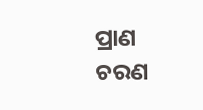ପ୍ରାଣ
ଚରଣ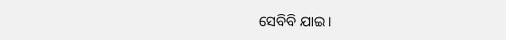ସେବିବି ଯାଇ ।